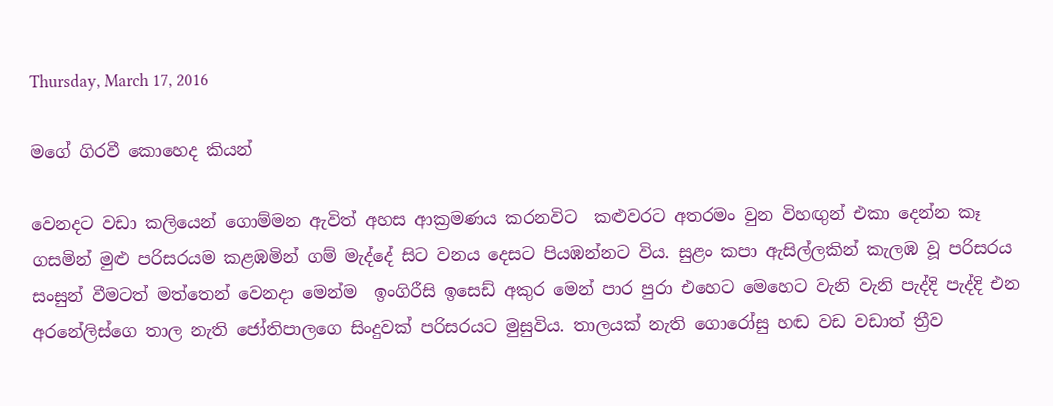Thursday, March 17, 2016

මගේ ගිරවී කොහෙද කියන්

වෙනදට වඩා කලියෙන් ගොම්මන ඇවිත් අහස ආක්‍රමණය කරනවිට  කළුවරට අතරමං වුන විහඟුන් එකා දෙන්න කෑ ගසමින් මුළු පරිසරයම කළඹමින් ගම් මැද්දේ සිට වනය දෙසට පියඹන්නට විය. සුළං කපා ඇසිල්ලකින් කැලඹ වූ පරිසරය සංසුන් වීමටත් මත්තෙන් වෙනදා මෙන්ම  ඉංගිරීසි ඉසෙඩ් අකුර මෙන් පාර පුරා එහෙට මෙහෙට වැනි වැනි පැද්දි පැද්දි එන අරනේලිස්ගෙ තාල නැති ජෝතිපාලගෙ සිංදුවක් පරිසරයට මුසුවිය. තාලයක් නැති ගොරෝසු හඬ වඩ වඩාත් ත්‍රීව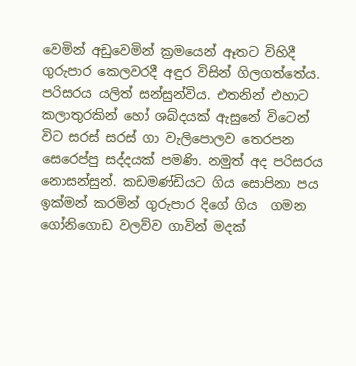වෙමින් අඩුවෙමින් ක්‍රමයෙන් ඈතට විහිදී ගුරුපාර කෙලවරදී අඳුර විසින් ගිලගත්තේය. පරිසරය යලිත් සන්සුන්විය. එතනින් එහාට කලාතුරකින් හෝ ශබ්දයක් ඇසුනේ විටෙන් විට සරස් සරස් ගා වැලිපොලව තෙරපන සෙරෙප්පු සද්දයක් පමණි. නමුත් අද පරිසරය නොසන්සුන්. කඩමණ්ඩියට ගිය සොපිනා පය ඉක්මන් කරමින් ගුරුපාර දිගේ ගිය  ගමන ගෝනිගොඩ වලව්ව ගාවින් මදක්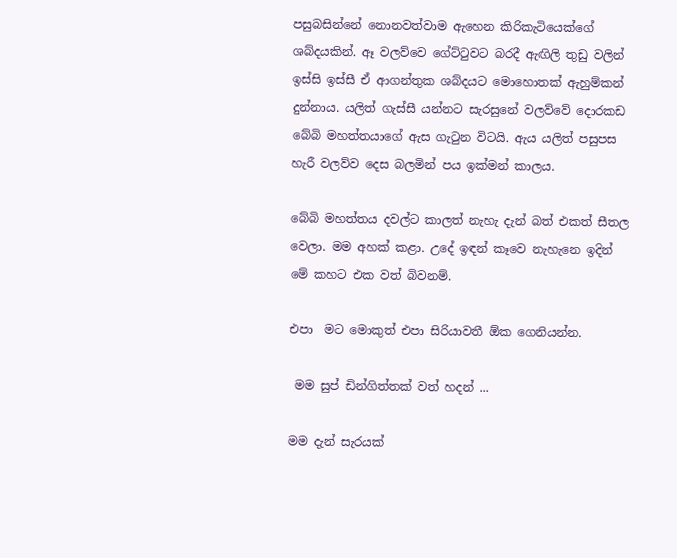පසුබසින්නේ නොනවත්වාම ඇහෙන කිරිකැටියෙක්ගේ ශබ්දයකින්. ඈ වලව්වෙ ගේට්ටුවට බරදී ඇඟිලි තුඩු වලින් ඉස්සි ඉස්සී ඒ ආගන්තුක ශබ්දයට මොහොතක් ඇහුම්කන් දුන්නාය. යලිත් ගැස්සී යන්නට සැරසුනේ වලව්වේ දොරකඩ බේබි මහත්තයාගේ ඇස ගැටුන විටයි. ඇය යලිත් පසුපස හැරී වලව්ව දෙස බලමින් පය ඉක්මන් කාලය.

බේබි මහත්තය දවල්ට කාලත් නැහැ දැන් බත් එකත් සීතල වෙලා. මම අහක් කළා. උදේ ඉඳන් කෑවෙ නැහැනෙ ඉදින් මේ කහට එක වත් බිවනම්.

එපා  මට මොකුත් එපා සිරියාවතී ඕක ගෙනියන්න.

 මම සුප් ඩින්ගිත්තක් වත් හදන් ...

මම දැන් සැරයක්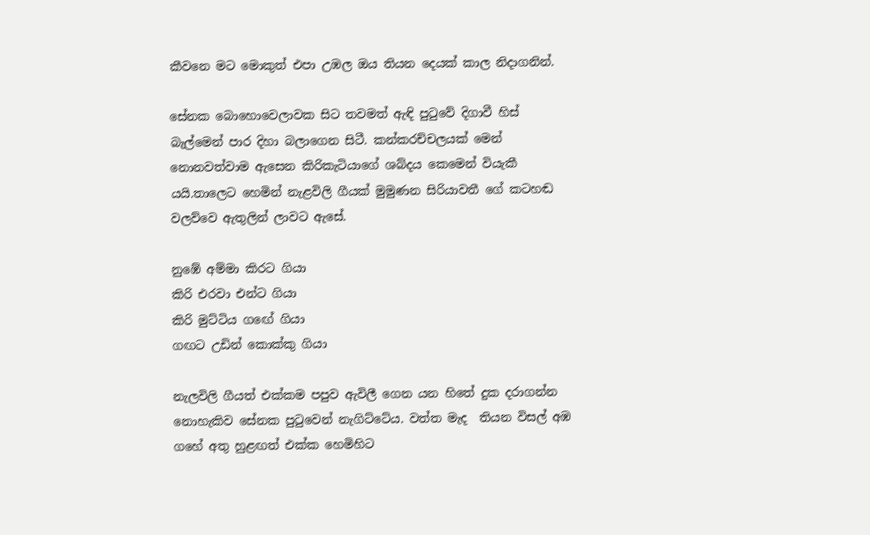කීවනෙ මට මොකුත් එපා උඹල ඔය තියන දෙයක් කාල නිදාගනින්.

සේනක බොහොවෙලාවක සිට තවමත් ඇඳි පුටුවේ දිගාවී හිස් බැල්මෙන් පාර දිහා බලාගෙන සිටී. කන්කරච්චලයක් මෙන් නොනවත්වාම ඇසෙන කිරිකැටියාගේ ශබ්දය කෙමෙන් වියැකී යයි.තාලෙට හෙමින් නැළවිලි ගීයක් මුමුණන සිරියාවතී ගේ කටහඬ වලව්වෙ ඇතුලින් ලාවට ඇසේ.

නුඹේ අම්මා කිරට ගියා
කිරි එරවා එන්ට ගියා
කිරි මුට්ටිය ගඟේ ගියා
ගඟට උඩින් කොක්කු ගියා

නැලවිලි ගීයත් එක්කම පපුව ඇවිලී ගෙන යන හිතේ දුක දරාගන්න නොහැකිව සේනක පුටුවෙන් නැගිට්ටේය. වත්ත මැද  තියන විසල් අඹ ගහේ අතු හුළඟත් එක්ක හෙමිහිට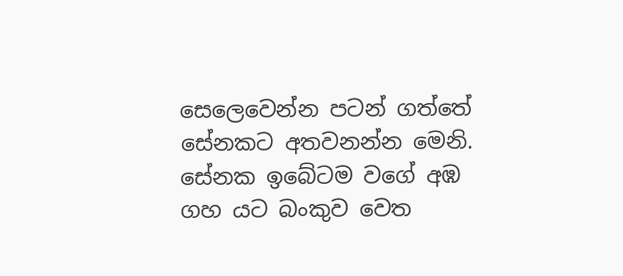සෙලෙවෙන්න පටන් ගත්තේ සේනකට අතවනන්න මෙනි. සේනක ඉබේටම වගේ අඹ ගහ යට බංකුව වෙත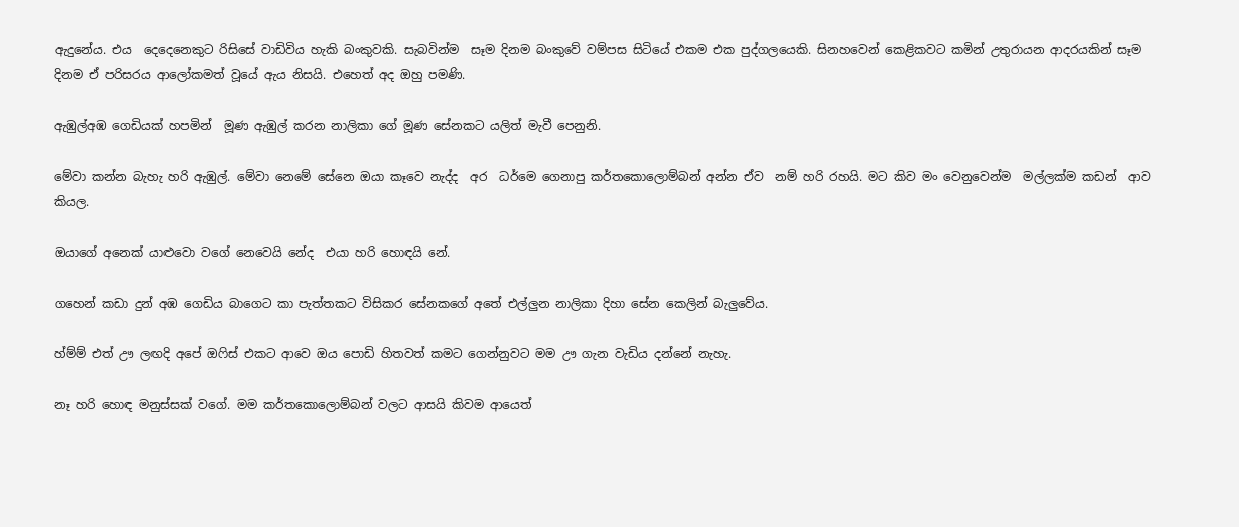ඇදුනේය. එය  දෙදෙනෙකුට රිසිසේ වාඩිවිය හැකි බංකුවකි. සැබවින්ම  සෑම දිනම බංකුවේ වම්පස සිටියේ එකම එක පුද්ගලයෙකි. සිනහවෙන් කෙළිකවට කමින් උතුරායන ආදරයකින් සෑම දිනම ඒ පරිසරය ආලෝකමත් වූයේ ඇය නිසයි. එහෙත් අද ඔහු පමණි.

ඇඹුල්අඹ ගෙඩියක් හපමින්  මූණ ඇඹුල් කරන නාලිකා ගේ මූණ සේනකට යලිත් මැවී පෙනුනි.

මේවා කන්න බැහැ හරි ඇඹුල්. මේවා නෙමේ සේනෙ ඔයා කෑවෙ නැද්ද  අර  ධර්මෙ ගෙනාපු කර්තකොලොම්බන් අන්න ඒව  නම් හරි රහයි. මට කිව මං වෙනුවෙන්ම  මල්ලක්ම කඩන්  ආව කියල.

ඔයාගේ අනෙක් යාළුවො වගේ නෙවෙයි නේද  එයා හරි හොඳයි නේ.

ගහෙන් කඩා දුන් අඹ ගෙඩිය බාගෙට කා පැත්තකට විසිකර සේනකගේ අතේ එල්ලුන නාලිකා දිහා සේන කෙලින් බැලුවේය.

හ්ම්ම් එත් ඌ ලඟදි අපේ ඔෆිස් එකට ආවෙ ඔය පොඩි හිතවත් කමට ගෙන්නුවට මම ඌ ගැන වැඩිය දන්නේ නැහැ.

නෑ හරි හොඳ මනුස්සක් වගේ. මම කර්තකොලොම්බන් වලට ආසයි කිවම ආයෙත්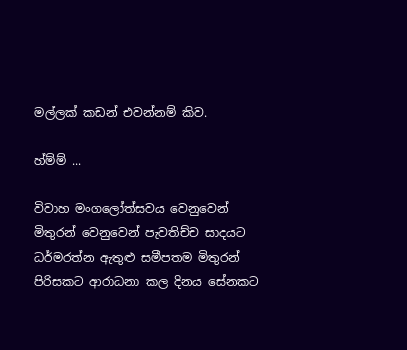මල්ලක් කඩන් එවන්නම් කිව.

හ්ම්ම් ...

විවාහ මංගලෝත්සවය වෙනුවෙන් මිතුරන් වෙනුවෙන් පැවතිච්ච සාදයට ධර්මරත්න ඇතුළු සමීපතම මිතුරන්  පිරිසකට ආරාධනා කල දිනය සේනකට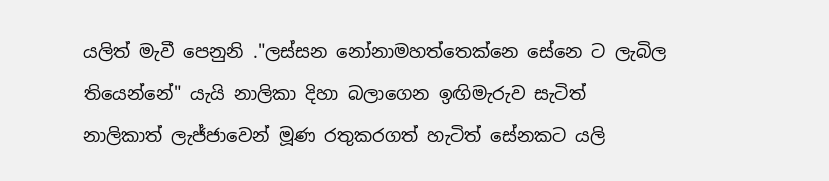යලිත් මැවී පෙනුනි ."ලස්සන නෝනාමහත්තෙක්නෙ සේනෙ ට ලැබිල තියෙන්නේ" යැයි නාලිකා දිහා බලාගෙන ඉඟිමැරුව සැටිත්  නාලිකාත් ලැජ්ජාවෙන් මූණ රතුකරගත් හැටිත් සේනකට යලි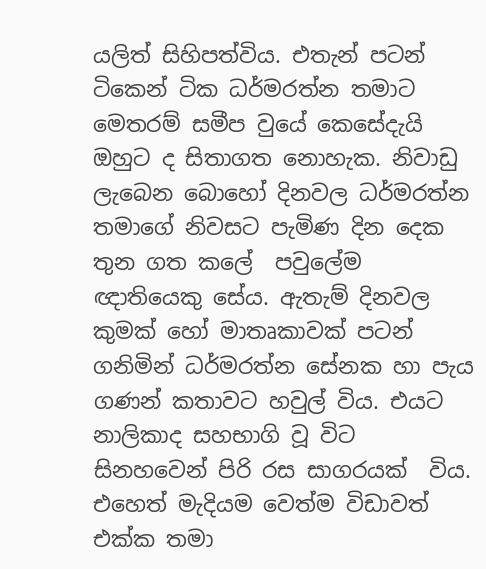යලිත් සිහිපත්විය. එතැන් පටන් ටිකෙන් ටික ධර්මරත්න තමාට මෙතරම් සමීප වුයේ කෙසේදැයි ඔහුට ද සිතාගත නොහැක. නිවාඩු ලැබෙන බොහෝ දිනවල ධර්මරත්න තමාගේ නිවසට පැමිණ දින දෙක තුන ගත කලේ  පවුලේම ඥාතියෙකු සේය. ඇතැම් දිනවල කුමක් හෝ මාතෘකාවක් පටන් ගනිමින් ධර්මරත්න සේනක හා පැය  ගණන් කතාවට හවුල් විය. එයට නාලිකාද සහභාගි වූ විට සිනහවෙන් පිරි රස සාගරයක්  විය. එහෙත් මැදියම වෙත්ම විඩාවත් එක්ක තමා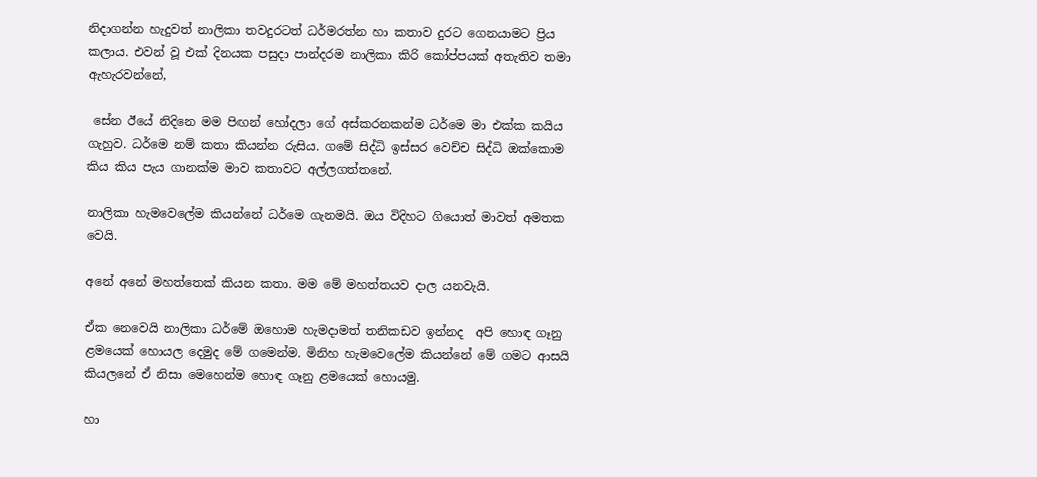නිදාගන්න හැදුවත් නාලිකා තවදුරටත් ධර්මරත්න හා කතාව දුරට ගෙනයාමට ප්‍රිය කලාය. එවන් වූ එක් දිනයක පසුදා පාන්දරම නාලිකා කිරි කෝප්පයක් අතැතිව තමා ඇහැරවන්නේ,

 සේන ඊයේ නිදිනෙ මම පිඟන් හෝදලා ගේ අස්කරනකන්ම ධර්මෙ මා එක්ක කයිය ගැහුව. ධර්මෙ නම් කතා කියන්න රුසිය. ගමේ සිද්ධි ඉස්සර වෙච්ච සිද්ධි ඔක්කොම කිය කිය පැය ගානක්ම මාව කතාවට අල්ලගත්තනේ.

නාලිකා හැමවෙලේම කියන්නේ ධර්මෙ ගැනමයි. ඔය විදිහට ගියොත් මාවත් අමතක වෙයි.

අනේ අනේ මහත්තෙක් කියන කතා. මම මේ මහත්තයව දාල යනවැයි.

ඒක නෙවෙයි නාලිකා ධර්මේ ඔහොම හැමදාමත් තනිකඩව ඉන්නද  අපි හොඳ ගෑනු ළමයෙක් හොයල දෙමුද මේ ගමෙන්ම. මිනිහ හැමවෙලේම කියන්නේ මේ ගමට ආසයි කියලනේ ඒ නිසා මෙහෙන්ම හොඳ ගෑනු ළමයෙක් හොයමු.

හා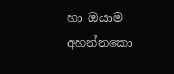හා ඔයාම අහන්නකො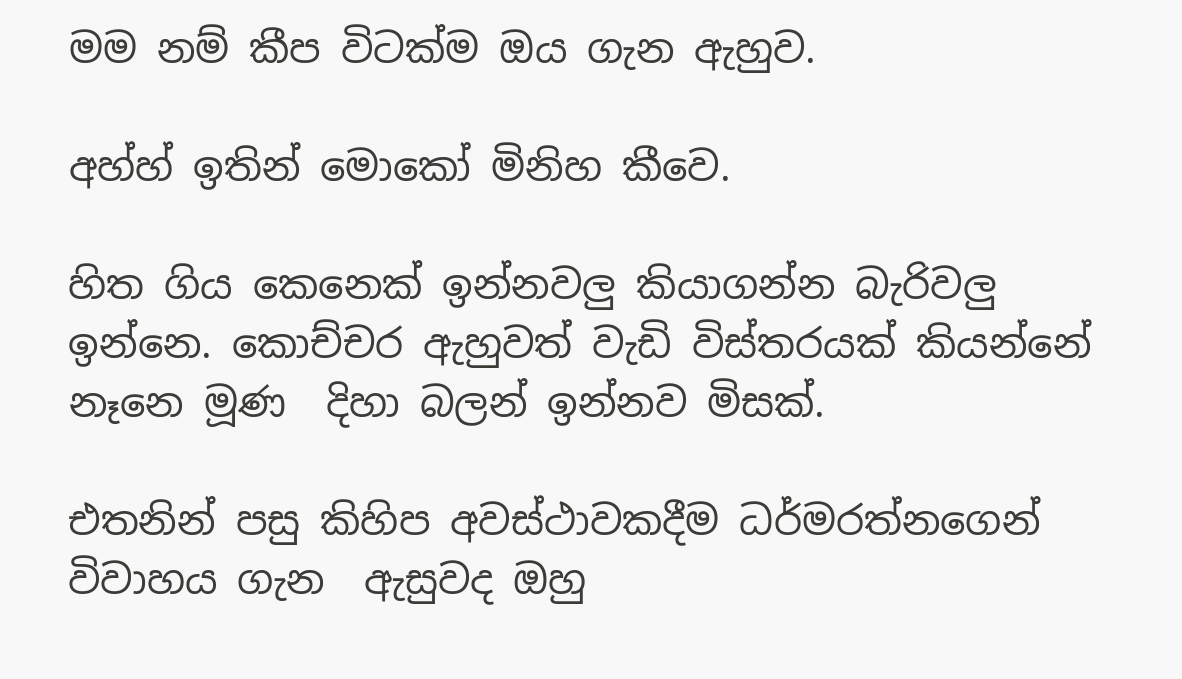මම නම් කීප විටක්ම ඔය ගැන ඇහුව.

අහ්හ් ඉතින් මොකෝ මිනිහ කීවෙ.

හිත ගිය කෙනෙක් ඉන්නවලු කියාගන්න බැරිවලු ඉන්නෙ. කොච්චර ඇහුවත් වැඩි විස්තරයක් කියන්නේ නෑනෙ මූණ  දිහා බලන් ඉන්නව මිසක්.

එතනින් පසු කිහිප අවස්ථාවකදීම ධර්මරත්නගෙන් විවාහය ගැන  ඇසුවද ඔහු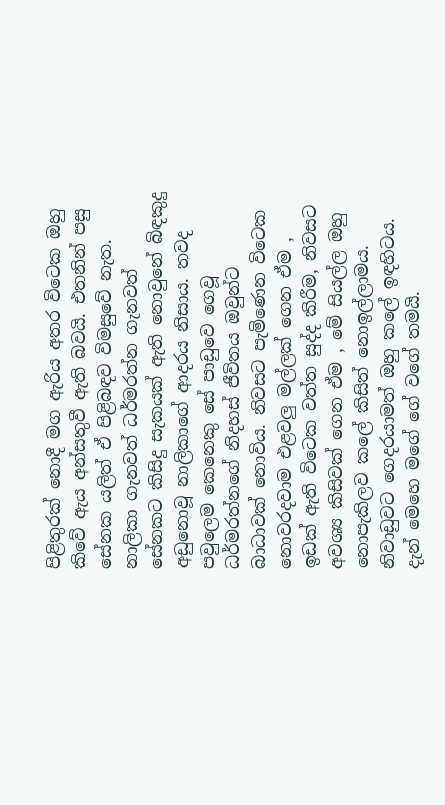පිළිතුරක් නොදී මග ඇරිය අතර විටෙක ඔහු කිවේ ඇය අන්සතුවී ඇති බවයි. එතනින් පසු සේනක යලිත් ඒ පිළිබඳව විමසුවේ නැත. නාලිකා ගැනවත් ධර්මරත්න ගැනවත් සේනකට කිසිදු සැකයක් ඇති නොවුනේ බිඳකුදු අඩුනොවූ නාලිකාගේ ආදරය නිසාය. තවද පවුලෙම කෙනෙකු සේ පාඩුවෙ ගෙවූ ධර්මරත්නගේ නිදහස් ජීවිතය ඔවුන්ට බාධාවක් නොවිය. නිවසට පැමිණෙන විටෙක නොවරදවාම එළවලු මල්ලක් ගෙන ඒම , ඉඩක් ඇති විටෙක වත්ත සුද්ද කිරීම, නිවසට අවශ්‍ය කිසිවක් ගෙන ඒම , මේ සියල්ල ඔහු නොපැකිලව කලේ කිසිත් නොඉල්ලාමය. නිවාඩුවට ගෙදරයාමත් ඔහු කලේ ඉඳහිටය. දැන් මෙහෙ මගේ ගේ වගේ තමයි.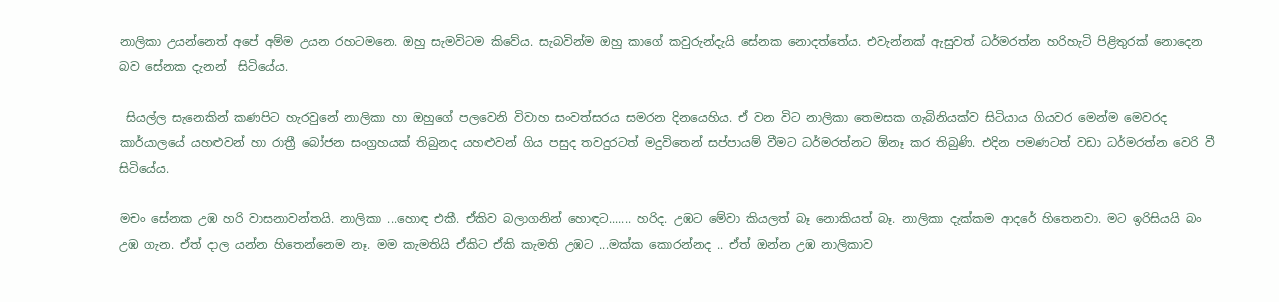නාලිකා උයන්නෙත් අපේ අම්ම උයන රහටමනෙ. ඔහු සැමවිටම කිවේය. සැබවින්ම ඔහු කාගේ කවුරුන්දැයි සේනක නොදත්තේය. එවැන්නක් ඇසුවත් ධර්මරත්න හරිහැටි පිළිතුරක් නොදෙන බව සේනක දැනන්  සිටියේය.

 සියල්ල සැනෙකින් කණපිට හැරවුනේ නාලිකා හා ඔහුගේ පලවෙනි විවාහ සංවත්සරය සමරන දිනයෙහිය. ඒ වන විට නාලිකා තෙමසක ගැබිනියක්ව සිටියාය ගියවර මෙන්ම මෙවරද කාර්යාලයේ යහළුවන් හා රාත්‍රී බෝජන සංග්‍රහයක් තිබුනද යහළුවන් ගිය පසුද තවදුරටත් මදුවිතෙන් සප්පායම් වීමට ධර්මරත්නට ඕනෑ කර තිබුණි. එදින පමණටත් වඩා ධර්මරත්න වෙරි වී සිටියේය.

මචං සේනක උඹ හරි වාසනාවන්තයි. නාලිකා ...හොඳ එකී. ඒකිව බලාගනින් හොඳට....... හරිද. උඹට මේවා කියලත් බෑ නොකියත් බෑ. නාලිකා දැක්කම ආදරේ හිතෙනවා. මට ඉරිසියයි බං උඹ ගැන. ඒත් දාල යන්න හිතෙන්නෙම නෑ. මම කැමතියි ඒකිට ඒකි කැමති උඹට ...මක්ක කොරන්නද .. ඒත් ඔන්න උඹ නාලිකාව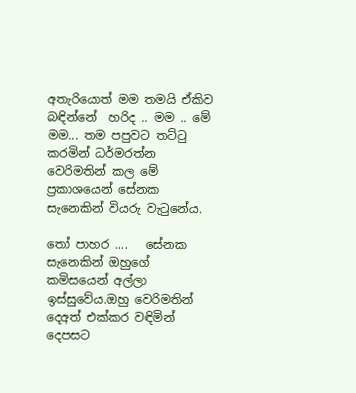අතැරියොත් මම තමයි ඒකිව බඳින්නේ  හරිද .. මම .. මේ මම... තම පපුවට තට්ටු කරමින් ධර්මරත්න  වෙරිමතින් කල මේ  ප්‍රකාශයෙන් සේනක සැනෙකින් වියරු වැටුනේය.

තෝ පාහර ....   සේනක සැනෙකින් ඔහුගේ කමිසයෙන් අල්ලා ඉස්සුවේය.ඔහු වෙරිමතින් දෙඅත් එක්කර වඳිමින් දෙපසට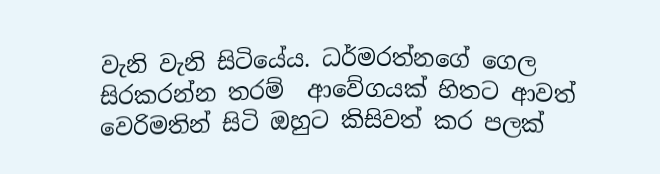වැනි වැනි සිටියේය. ධර්මරත්නගේ ගෙල සිරකරන්න තරම්  ආවේගයක් හිතට ආවත් වෙරිමතින් සිටි ඔහුට කිසිවත් කර පලක්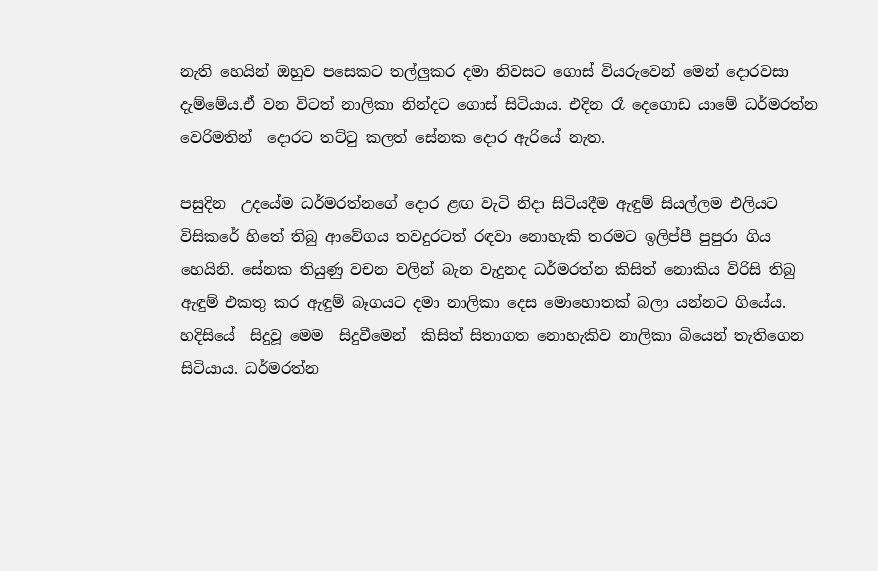නැති හෙයින් ඔහුව පසෙකට තල්ලුකර දමා නිවසට ගොස් වියරුවෙන් මෙන් දොරවසා දැම්මේය.ඒ වන විටත් නාලිකා නින්දට ගොස් සිටියාය. එදින රෑ දෙගොඩ යාමේ ධර්මරත්න වෙරිමතින්  දොරට තට්ටු කලත් සේනක දොර ඇරියේ නැත.

පසුදින  උදයේම ධර්මරත්නගේ දොර ළඟ වැටි නිදා සිටියදීම ඇඳුම් සියල්ලම එලියට විසිකරේ හිතේ තිබු ආවේගය තවදුරටත් රඳවා නොහැකි තරමට ඉලිප්පී පුපුරා ගිය හෙයිනි. සේනක තියුණු වචන වලින් බැන වැදුනද ධර්මරත්න කිසිත් නොකිය විරිසි තිබු ඇඳුම් එකතු කර ඇඳුම් බෑගයට දමා නාලිකා දෙස මොහොතක් බලා යන්නට ගියේය. හදිසියේ  සිදුවූ මෙම  සිදුවීමෙන්  කිසිත් සිතාගත නොහැකිව නාලිකා බියෙන් තැතිගෙන සිටියාය. ධර්මරත්න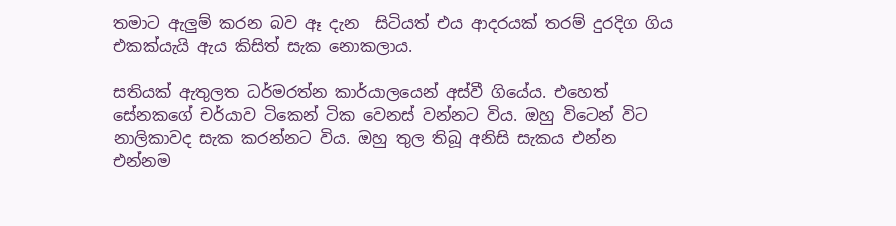තමාට ඇලුම් කරන බව ඈ දැන  සිටියත් එය ආදරයක් තරම් දුරදිග ගිය එකක්යැයි ඇය කිසිත් සැක නොකලාය.

සතියක් ඇතුලත ධර්මරත්න කාර්යාලයෙන් අස්වී ගියේය. එහෙත් සේනකගේ චර්යාව ටිකෙන් ටික වෙනස් වන්නට විය. ඔහු විටෙන් විට නාලිකාවද සැක කරන්නට විය. ඔහු තුල තිබූ අනිසි සැකය එන්න එන්නම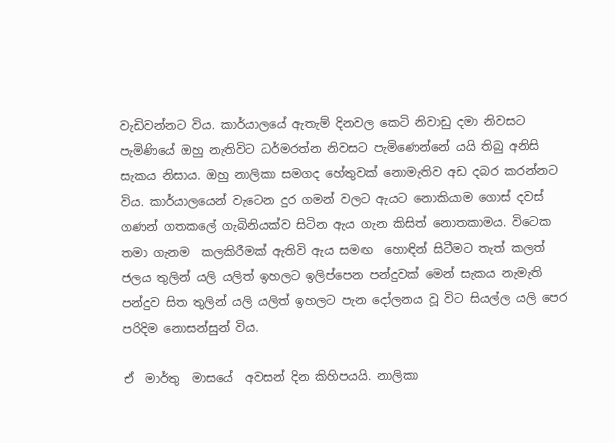වැඩිවන්නට විය. කාර්යාලයේ ඇතැම් දිනවල කෙටි නිවාඩු දමා නිවසට පැමිණියේ ඔහු නැතිවිට ධර්මරත්න නිවසට පැමිණෙන්නේ යයි තිබු අනිසි සැකය නිසාය. ඔහු නාලිකා සමගද හේතුවක් නොමැතිව අඩ දබර කරන්නට විය. කාර්යාලයෙන් වැටෙන දුර ගමන් වලට ඇයට නොකියාම ගොස් දවස් ගණන් ගතකලේ ගැබිනියක්ව සිටින ඇය ගැන කිසිත් නොතකාමය. විටෙක තමා ගැනම  කලකිරීමක් ඇතිවි ඇය සමඟ  හොඳින් සිටීමට තැත් කලත් ජලය තුලින් යලි යලිත් ඉහලට ඉලිප්පෙන පන්දුවක් මෙන් සැකය නැමැති පන්දුව සිත තුලින් යලි යලිත් ඉහලට පැන දෝලනය වූ විට සියල්ල යලි පෙර පරිදිම නොසන්සුන් විය.

ඒ  මාර්තු  මාසයේ  අවසන් දින කිහිපයයි. නාලිකා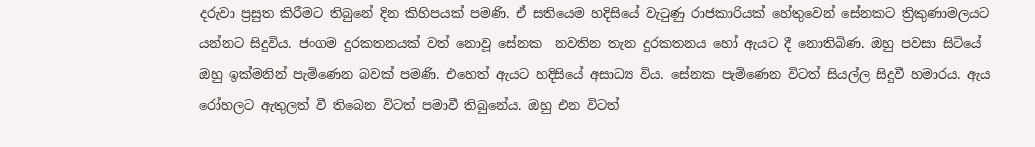දරුවා ප්‍රසුත කිරීමට තිබුනේ දින කිහිපයක් පමණි. ඒ සතියෙම හදිසියේ වැටුණු රාජකාරියක් හේතුවෙන් සේනකට ත්‍රිකුණාමලයට යන්නට සිදුවිය. ජංගම දුරකතනයක් වත් නොවූ සේනක  නවතින තැන දුරකතනය හෝ ඇයට දී නොතිබිණ. ඔහු පවසා සිටියේ ඔහු ඉක්මනින් පැමිණෙන බවක් පමණි. එහෙත් ඇයට හදිසියේ අසාධ්‍ය විය. සේනක පැමිණෙන විටත් සියල්ල සිදුවී හමාරය. ඇය රෝහලට ඇතුලත් වී තිබෙන විටත් පමාවී තිබුනේය. ඔහු එන විටත්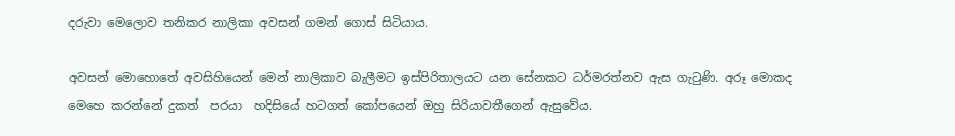දරුවා මෙලොව තනිකර නාලිකා අවසන් ගමන් ගොස් සිටියාය.

අවසන් මොහොතේ අවසිහියෙන් මෙන් නාලිකාව බැලීමට ඉස්පිරිතාලයට යන සේනකට ධර්මරත්නව ඇස ගැටුණි. අරූ මොකද මෙහෙ කරන්නේ දුකත්  පරයා  හදිසියේ හටගත් කෝපයෙන් ඔහු සිරියාවතීගෙන් ඇසුවේය.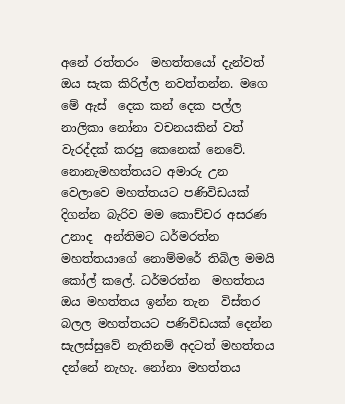අනේ රත්තරං  මහත්තයෝ දැන්වත් ඔය සැක කිරිල්ල නවත්තන්න. මගෙ මේ ඇස්  දෙක කන් දෙක පල්ල නාලිකා නෝනා වචනයකින් වත් වැරද්දක් කරපු කෙනෙක් නෙවේ. නොනැමහත්තයට අමාරු උන වෙලාවෙ මහත්තයට පණිවිඩයක් දිගන්න බැරිව මම කොච්චර අසරණ උනාද  අන්තිමට ධර්මරත්න මහත්තයාගේ නොම්මරේ තිබිල මමයි කෝල් කලේ. ධර්මරත්න  මහත්තය ඔය මහත්තය ඉන්න තැන  විස්තර බලල මහත්තයට පණිවිඩයක් දෙන්න සැලස්සුවේ නැතිනම් අදටත් මහත්තය දන්නේ නැහැ. නෝනා මහත්තය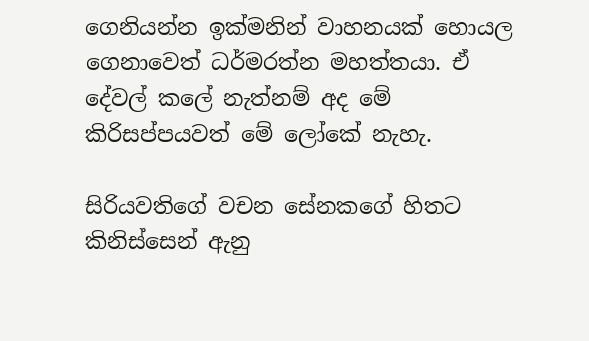ගෙනියන්න ඉක්මනින් වාහනයක් හොයල ගෙනාවෙත් ධර්මරත්න මහත්තයා. ඒ  දේවල් කලේ නැත්නම් අද මේ කිරිසප්පයවත් මේ ලෝකේ නැහැ.

සිරියවතිගේ වචන සේනකගේ හිතට කිනිස්සෙන් ඇනු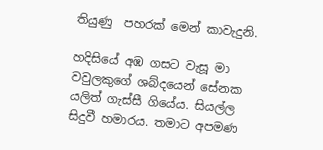තියුණු  පහරක් මෙන් කාවැදුනි.

හදිසියේ අඹ ගසට වැසූ මා වවුලකුගේ ශබ්දයෙන් සේනක යලිත් ගැස්සී ගියේය. සියල්ල සිදුවී හමාරය. තමාට අපමණ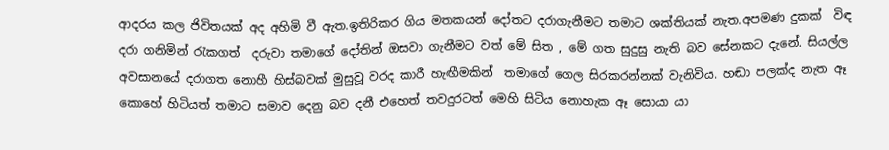ආදරය කල ජිවිතයක් අද අහිමි වී ඇත.ඉතිරිකර ගිය මතකයන් දෝතට දරාගැනීමට තමාට ශක්තියක් නැත.අපමණ දුකක්  විඳ දරා ගනිමින් රැකගත්  දරුවා තමාගේ දෝතින් ඔසවා ගැනීමට වත් මේ සිත , මේ ගත සුදුසු නැති බව සේනකට දැනේ. සියල්ල අවසානයේ දරාගත නොහී හිස්බවක් මුසුවූ වරද කාරී හැඟීමකින්  තමාගේ ගෙල සිරකරන්නක් වැනිවිය. හඬා පලක්ද නැත ඈ කොහේ හිටියත් තමාට සමාව දෙනු බව දනී එහෙත් තවදුරටත් මෙහි සිටිය නොහැක ඈ සොයා යා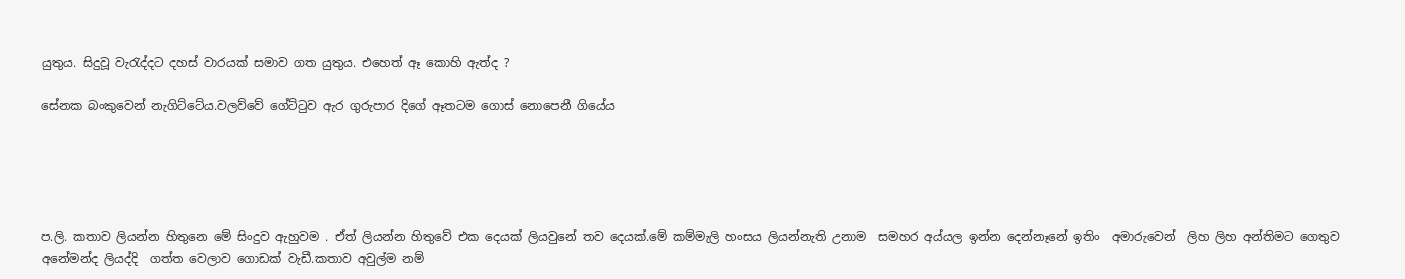යුතුය. සිදුවූ වැරැද්දට දහස් වාරයක් සමාව ගත යුතුය. එහෙත් ඈ කොහි ඇත්ද ?

සේනක බංකුවෙන් නැගිට්ටේය.වලව්වේ ගේට්ටුව ඇර ගුරුපාර දිගේ ඈතටම ගොස් නොපෙනී ගියේය





ප.ලි. කතාව ලියන්න හිතුනෙ මේ සිංදුව ඇහුවම . ඒත් ලියන්න හිතුවේ එක දෙයක් ලියවුනේ තව දෙයක්.මේ කම්මැලි හංසය ලියන්නැති උනාම  සමහර අය්යල ඉන්න දෙන්නෑනේ ඉතිං  අමාරුවෙන්  ලිහ ලිහ අන්තිමට ගෙතුව අනේමන්ද ලියද්දි  ගත්ත වෙලාව ගොඩක් වැඩී.කතාව අවුල්ම නම්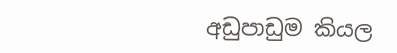අඩුපාඩුම කියල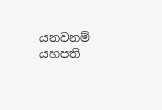යනවනම් යහපති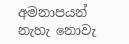අමනාපයන් නැහැ නොවැ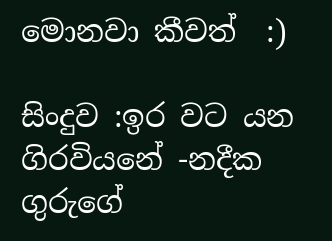මොනවා කීවත්  :)

සිංදුව :ඉර වට යන ගිරවියනේ -නදීක ගුරුගේ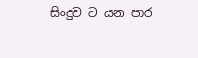සිංදුව ට යන පාර